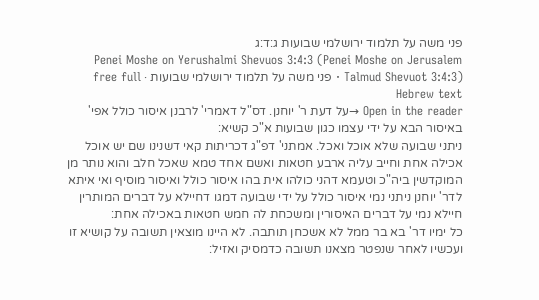פני משה על תלמוד ירושלמי שבועות ג:ד:ג
Penei Moshe on Yerushalmi Shevuos 3:4:3 (Penei Moshe on Jerusalem Talmud Shevuot 3:4:3) · פני משה על תלמוד ירושלמי שבועות · free full Hebrew text
Open in the reader →על דעת ר' יוחנן. דס"ל דאמרי' לרבנן איסור כולל אפי' באיסור הבא על ידי עצמו כגון שבועות א"כ קשיא:
ניתני שבועה שלא אוכל ואכל. אמתני' דפ"ג דכריתות קאי דשנינו שם יש אוכל אכילה אחת וחייב עליה ארבע חטאות ואשם אחד טמא שאכל חלב והוא נותר מן המוקדשין ביה"כ וטעמא דהני כולהו אית בהו איסור כולל ואיסור מוסיף ואי איתא לדר' יוחנן ניתני נמי איסור כולל על ידי שבועה דמגו דחיילא על דברים המותרין חיילא נמי על דברים האיסורין ומשכחת לה חמש חטאות באכילה אחת:
כל ימיו דר' בא בר ממל לא אשכחן תותבה. לא היינו מוצאין תשובה על קושיא זו ועכשיו לאחר שנפטר מצאנו תשובה כדמסיק ואזיל: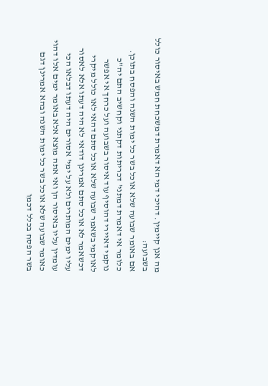מה אנן קיימין. דהיכי דמי הא דאמרת דמשכחת חמש באיסור כולל בשבועה:
אם באומר שבועה שלא אוכל בשר כל ימות השנה והפסח בתוכן. כלומר אי דאמרת דמתני' דכריתות דקתני וקחשיב התם יה"כ נוקמי דאיירי דהוסיף עוד איסור בשבועה ועל כרחך אי אפשר לאוקמי בשאמר שבועה שלא אוכל סתם דהאי לאו כולל מיקרי דכשאמר לא אוכל סתם אמרינן דודאי לא היה דעתו אלא לאסור עליו ימים המותרים ולא על ימי' אסורים היה דעתו דבלאו הכי עומדין עליו באיסור הן ואי אתה מוצא אלא באומר ימים אלו דהוי כאומר שבועה שלא אוכל בשר כל ימות השנה ובהא אמרינן דגם בשר הפסח בכלל דכמו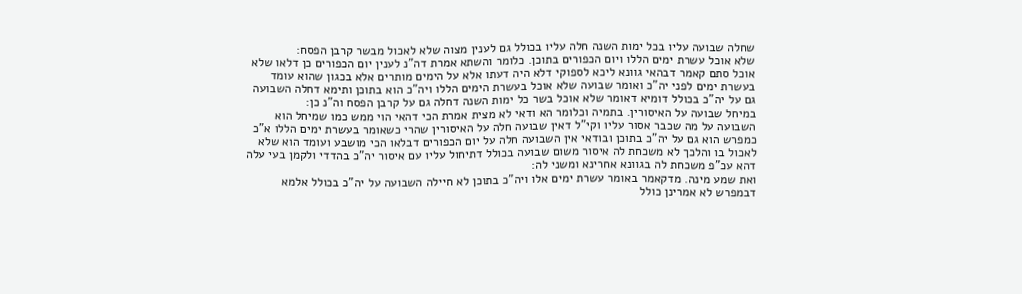שחלה שבועה עליו בכל ימות השנה חלה עליו בכולל גם לענין מצוה שלא לאכול מבשר קרבן הפסח:
שלא אוכל עשרת ימים הללו ויום הכפורים בתוכן. כלומר והשתא אמרת דה"נ לענין יום הכפורים כן דלאו שלא אוכל סתם קאמר דבהאי גוונא ליכא לספוקי דלא היה דעתו אלא על הימים מותרים אלא בכגון שהוא עומד בעשרת ימים לפני יה"כ ואומר שבועה שלא אוכל בעשרת הימים הללו ויה"כ הוא בתוכן ותימא דחלה השבועה גם על יה"כ בכולל דומיא דאומר שלא אוכל בשר כל ימות השנה דחלה גם על קרבן הפסח וה"נ כן:
במיחל שבועה על האיסורין. בתמיה וכלומר הא ודאי לא מצית אמרת הכי דהאי הוי ממש כמו שמיחל הוא השבועה על מה שכבר אסור עליו וקי"ל דאין שבועה חלה על האיסורין שהרי כשאומר בעשרת ימים הללו א"כ כמפרש הוא גם על יה"כ בתוכן ובודאי אין השבועה חלה על יום הכפורים דבלאו הכי מושבע ועומד הוא שלא לאכול בו והלכך לא משכחת לה איסור משום שבועה בכולל דתיחול עליו עם איסור יה"כ בהדדי ולקמן בעי עלה דהא עכ"פ משכחת לה בגוונא אחרינא ומשני לה:
ואת שמע מינה. מדקאמר באומר עשרת ימים אלו ויה"כ בתוכן לא חיילה השבועה על יה"כ בכולל אלמא דבמפרש לא אמרינן כולל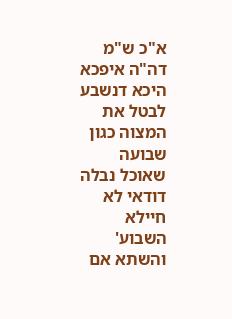א"כ ש"מ דה"ה איפכא היכא דנשבע לבטל את המצוה כגון שבועה שאוכל נבלה דודאי לא חיילא השבוע' והשתא אם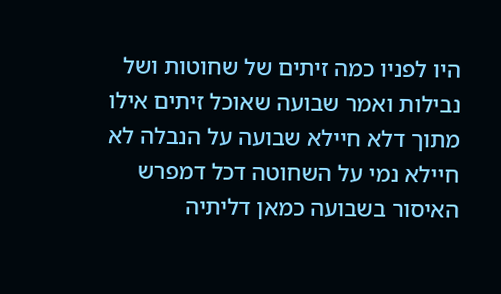היו לפניו כמה זיתים של שחוטות ושל נבילות ואמר שבועה שאוכל זיתים אילו מתוך דלא חיילא שבועה על הנבלה לא חיילא נמי על השחוטה דכל דמפרש האיסור בשבועה כמאן דליתיה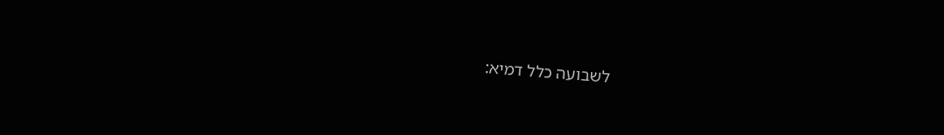לשבועה כלל דמיא: